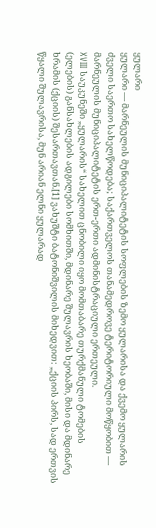ყულარი
ყულარი — მარნეულის მუნიციპალიტეტის სოფლების ზემო ყულარისა და ქვემო ყულარის ძველი საერთო სახელწოდება; საქართველოს თანამედროვე ტერიტორიული მოწყობით — მარნეულის მუნიციპალიტეტის ერთ-ერთი ადმინისტრაციული ერთეული.
XVIII საუკუნეში „ყულარის“ სახელით ცნობილი იყო მომთაბარე თურქმანული ტომების (ელების) განსახლების ადგილები სომხითში, მდინარე შულავრის ხეობაში, მისი და მდინარე ხრამის (ქციის) შესართავთან.[1] ვახუშტი ბატონიშვილის მიხედვით: „ქციის პირს, სად ერთვის წყალი შულავრისა, მუნ არიან ელნი ყულარად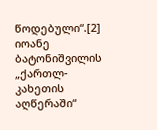წოდებული“.[2] იოანე ბატონიშვილის „ქართლ-კახეთის აღწერაში“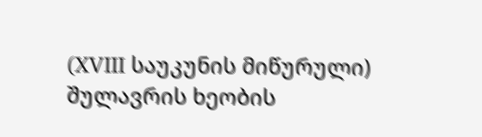(XVIII საუკუნის მიწურული) შულავრის ხეობის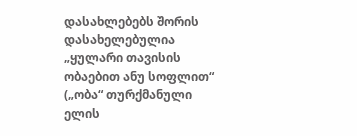დასახლებებს შორის დასახელებულია „ყულარი თავისის ობაებით ანუ სოფლით“ („ობა“ თურქმანული ელის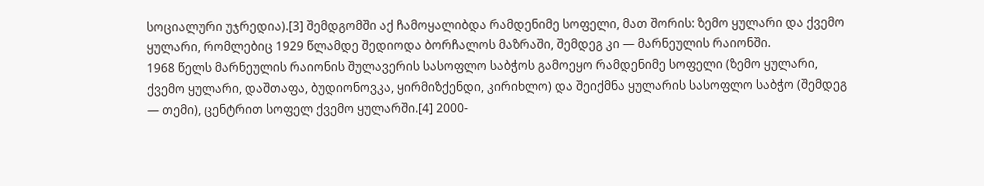სოციალური უჯრედია).[3] შემდგომში აქ ჩამოყალიბდა რამდენიმე სოფელი, მათ შორის: ზემო ყულარი და ქვემო ყულარი, რომლებიც 1929 წლამდე შედიოდა ბორჩალოს მაზრაში, შემდეგ კი — მარნეულის რაიონში.
1968 წელს მარნეულის რაიონის შულავერის სასოფლო საბჭოს გამოეყო რამდენიმე სოფელი (ზემო ყულარი, ქვემო ყულარი, დაშთაფა, ბუდიონოვკა, ყირმიზქენდი, კირიხლო) და შეიქმნა ყულარის სასოფლო საბჭო (შემდეგ — თემი), ცენტრით სოფელ ქვემო ყულარში.[4] 2000-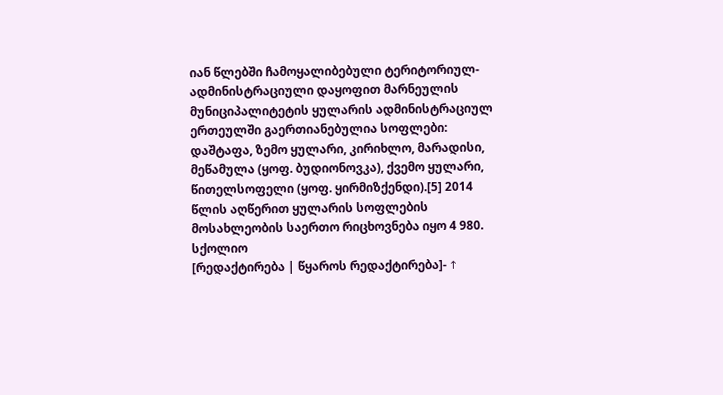იან წლებში ჩამოყალიბებული ტერიტორიულ-ადმინისტრაციული დაყოფით მარნეულის მუნიციპალიტეტის ყულარის ადმინისტრაციულ ერთეულში გაერთიანებულია სოფლები: დაშტაფა, ზემო ყულარი, კირიხლო, მარადისი, მეწამულა (ყოფ. ბუდიონოვკა), ქვემო ყულარი, წითელსოფელი (ყოფ. ყირმიზქენდი).[5] 2014 წლის აღწერით ყულარის სოფლების მოსახლეობის საერთო რიცხოვნება იყო 4 980.
სქოლიო
[რედაქტირება | წყაროს რედაქტირება]- ↑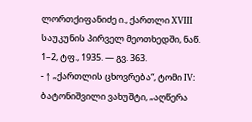ლორთქიფანიძე ი., ქართლი XVIII საუკუნის პირველ მეოთხედში, ნაწ. 1–2, ტფ., 1935. — გვ. 363.
- ↑ „ქართლის ცხოვრება“, ტომი IV: ბატონიშვილი ვახუშტი, „აღწერა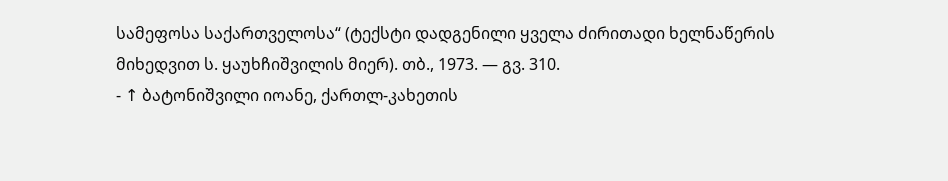სამეფოსა საქართველოსა“ (ტექსტი დადგენილი ყველა ძირითადი ხელნაწერის მიხედვით ს. ყაუხჩიშვილის მიერ). თბ., 1973. — გვ. 310.
- ↑ ბატონიშვილი იოანე, ქართლ-კახეთის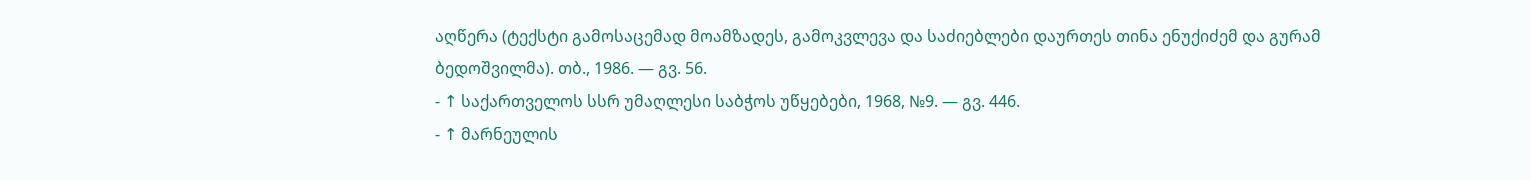აღწერა (ტექსტი გამოსაცემად მოამზადეს, გამოკვლევა და საძიებლები დაურთეს თინა ენუქიძემ და გურამ ბედოშვილმა). თბ., 1986. — გვ. 56.
- ↑ საქართველოს სსრ უმაღლესი საბჭოს უწყებები, 1968, №9. — გვ. 446.
- ↑ მარნეულის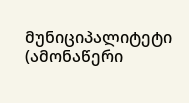მუნიციპალიტეტი (ამონაწერი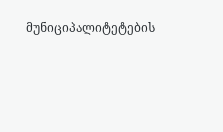მუნიციპალიტეტების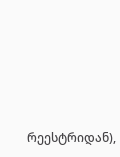რეესტრიდან),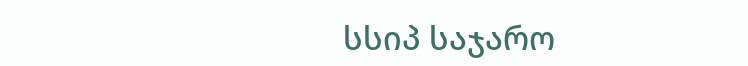სსიპ საჯარო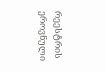რეესტრის ეროვნული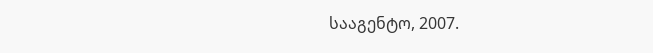სააგენტო, 2007.